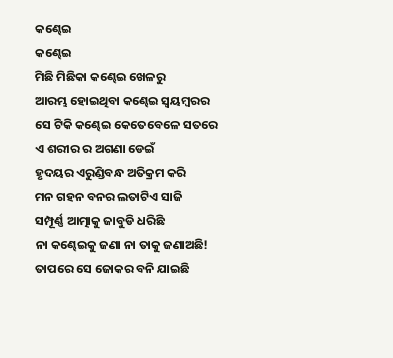କଣ୍ଢେଇ
କଣ୍ଢେଇ
ମିଛି ମିଛିକା କଣ୍ଢେଇ ଖେଳରୁ
ଆରମ୍ଭ ହୋଇଥିବା କଣ୍ଢେଇ ସ୍ବୟମ୍ବରର
ସେ ଟିକି କଣ୍ଢେଇ କେତେବେଳେ ସତରେ
ଏ ଶରୀର ର ଅଗଣା ଡେଇଁ
ହୃଦୟର ଏରୁଣ୍ଡିବନ୍ଧ ଅତିକ୍ରମ କରି
ମନ ଗହନ ବନର ଲତାଟିଏ ସାଜି
ସମ୍ପୂର୍ଣ୍ଣ ଆତ୍ମାକୁ ଜାବୁଡି ଧରିଛି
ନା କଣ୍ଢେଇକୁ ଜଣା ନା ତାକୁ ଜଣାଅଛି!
ତାପରେ ସେ ଜୋକର ବନି ଯାଇଛି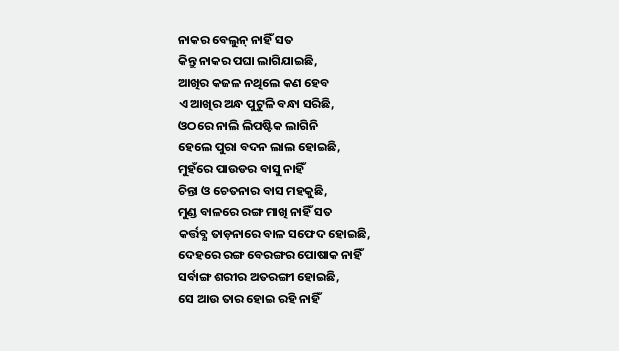ନାକର ବେଲୁନ୍ ନାହିଁ ସତ
କିନ୍ତୁ ନାକର ପଘା ଲାଗିଯାଇଛି,
ଆଖିର କଜଳ ନଥିଲେ କଣ ହେବ
ଏ ଆଖିର ଅନ୍ଧ ପୁଟୁଳି ବନ୍ଧା ସରିଛି,
ଓଠରେ ନାଲି ଲିପଷ୍ଟିକ ଲାଗିନି
ହେଲେ ପୁରା ବଦନ ଲାଲ ହୋଇଛି,
ମୁହଁରେ ପାଉଡର ବାସୁ ନାହିଁ
ଚିନ୍ତା ଓ ଚେତନାର ବାସ ମହକୁଛି,
ମୁଣ୍ଡ ବାଳରେ ରଙ୍ଗ ମାଖି ନାହିଁ ସତ
କର୍ତ୍ତବ୍ଯ ତାଡ଼ନାରେ ବାଳ ସଫେଦ ହୋଇଛି,
ଦେହରେ ରଙ୍ଗ ବେରଙ୍ଗର ପୋଷାକ ନାହିଁ
ସର୍ବାଙ୍ଗ ଶରୀର ଅତରଙ୍ଗୀ ହୋଇଛି,
ସେ ଆଉ ତାର ହୋଇ ରହି ନାହିଁ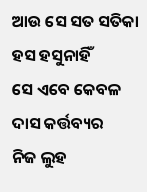ଆଉ ସେ ସତ ସତିକା ହସ ହସୁନାହିଁ
ସେ ଏବେ କେବଳ ଦାସ କର୍ତ୍ତବ୍ୟର
ନିଜ ଲୁହ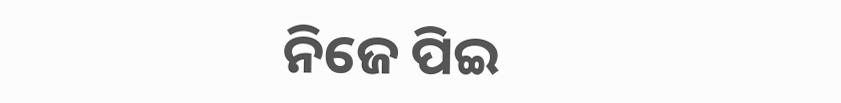ନିଜେ ପିଇ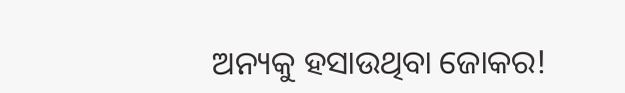ଅନ୍ୟକୁ ହସାଉଥିବା ଜୋକର!